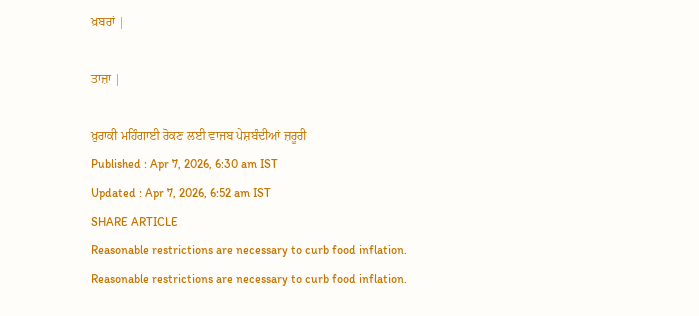ਖ਼ਬਰਾਂ |

ਤਾਜ਼ਾ |

ਖ਼ੁਰਾਕੀ ਮਹਿੰਗਾਈ ਰੋਕਣ ਲਈ ਵਾਜਬ ਪੇਸ਼ਬੰਦੀਆਂ ਜ਼ਰੂਰੀ
Published : Apr 7, 2026, 6:30 am IST
Updated : Apr 7, 2026, 6:52 am IST
SHARE ARTICLE
Reasonable restrictions are necessary to curb food inflation.
Reasonable restrictions are necessary to curb food inflation.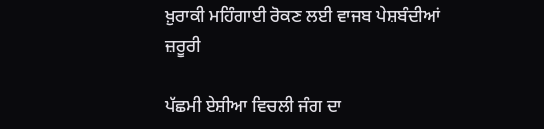ਖ਼ੁਰਾਕੀ ਮਹਿੰਗਾਈ ਰੋਕਣ ਲਈ ਵਾਜਬ ਪੇਸ਼ਬੰਦੀਆਂ ਜ਼ਰੂਰੀ

ਪੱਛਮੀ ਏਸ਼ੀਆ ਵਿਚਲੀ ਜੰਗ ਦਾ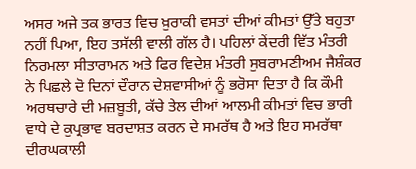ਅਸਰ ਅਜੇ ਤਕ ਭਾਰਤ ਵਿਚ ਖ਼ੁਰਾਕੀ ਵਸਤਾਂ ਦੀਆਂ ਕੀਮਤਾਂ ਉੱਤੇ ਬਹੁਤਾ ਨਹੀਂ ਪਿਆ, ਇਹ ਤਸੱਲੀ ਵਾਲੀ ਗੱਲ ਹੈ। ਪਹਿਲਾਂ ਕੇਂਦਰੀ ਵਿੱਤ ਮੰਤਰੀ ਨਿਰਮਲਾ ਸੀਤਾਰਾਮਨ ਅਤੇ ਫਿਰ ਵਿਦੇਸ਼ ਮੰਤਰੀ ਸੁਬਰਾਮਣੀਅਮ ਜੈਸ਼ੰਕਰ ਨੇ ਪਿਛਲੇ ਦੋ ਦਿਨਾਂ ਦੌਰਾਨ ਦੇਸ਼ਵਾਸੀਆਂ ਨੂੰ ਭਰੋਸਾ ਦਿਤਾ ਹੈ ਕਿ ਕੌਮੀ ਅਰਥਚਾਰੇ ਦੀ ਮਜ਼ਬੂਤੀ, ਕੱਚੇ ਤੇਲ ਦੀਆਂ ਆਲਮੀ ਕੀਮਤਾਂ ਵਿਚ ਭਾਰੀ ਵਾਧੇ ਦੇ ਕੁਪ੍ਰਭਾਵ ਬਰਦਾਸ਼ਤ ਕਰਨ ਦੇ ਸਮਰੱਥ ਹੈ ਅਤੇ ਇਹ ਸਮਰੱਥਾ ਦੀਰਘਕਾਲੀ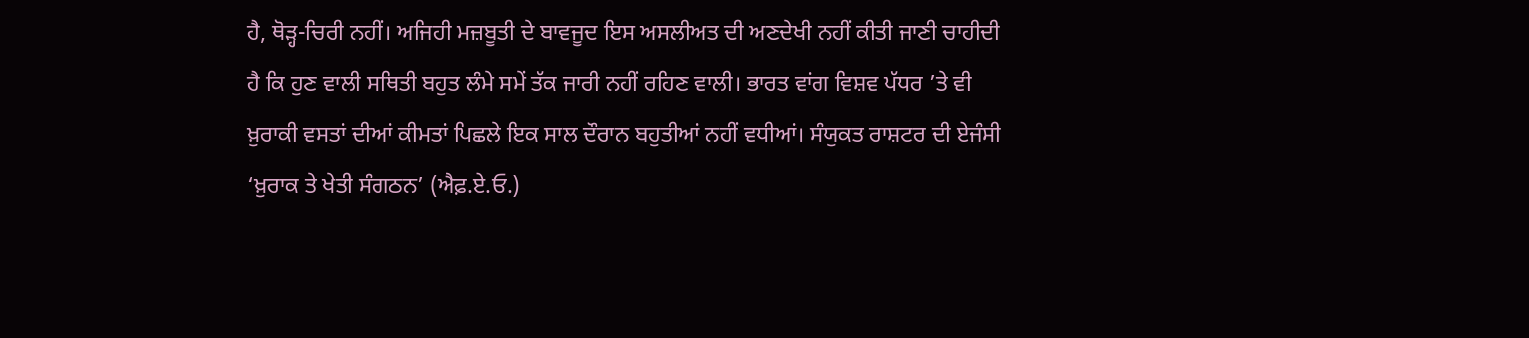ਹੈ, ਥੋੜ੍ਹ-ਚਿਰੀ ਨਹੀਂ। ਅਜਿਹੀ ਮਜ਼ਬੂਤੀ ਦੇ ਬਾਵਜੂਦ ਇਸ ਅਸਲੀਅਤ ਦੀ ਅਣਦੇਖੀ ਨਹੀਂ ਕੀਤੀ ਜਾਣੀ ਚਾਹੀਦੀ ਹੈ ਕਿ ਹੁਣ ਵਾਲੀ ਸਥਿਤੀ ਬਹੁਤ ਲੰਮੇ ਸਮੇਂ ਤੱਕ ਜਾਰੀ ਨਹੀਂ ਰਹਿਣ ਵਾਲੀ। ਭਾਰਤ ਵਾਂਗ ਵਿਸ਼ਵ ਪੱਧਰ ’ਤੇ ਵੀ ਖ਼ੁਰਾਕੀ ਵਸਤਾਂ ਦੀਆਂ ਕੀਮਤਾਂ ਪਿਛਲੇ ਇਕ ਸਾਲ ਦੌਰਾਨ ਬਹੁਤੀਆਂ ਨਹੀਂ ਵਧੀਆਂ। ਸੰਯੁਕਤ ਰਾਸ਼ਟਰ ਦੀ ਏਜੰਸੀ ‘ਖ਼ੁਰਾਕ ਤੇ ਖੇਤੀ ਸੰਗਠਨ’ (ਐਫ਼.ਏ.ਓ.)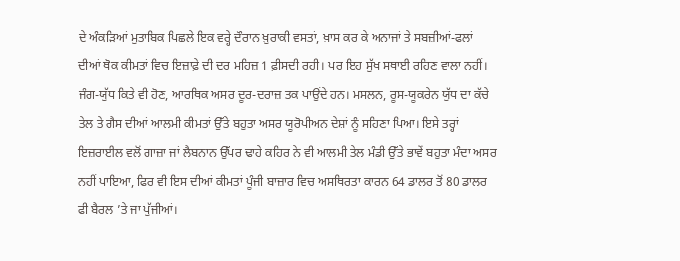ਦੇ ਅੰਕੜਿਆਂ ਮੁਤਾਬਿਕ ਪਿਛਲੇ ਇਕ ਵਰ੍ਹੇ ਦੌਰਾਨ ਖ਼ੁਰਾਕੀ ਵਸਤਾਂ, ਖ਼ਾਸ ਕਰ ਕੇ ਅਨਾਜਾਂ ਤੇ ਸਬਜ਼ੀਆਂ-ਫਲਾਂ ਦੀਆਂ ਥੋਕ ਕੀਮਤਾਂ ਵਿਚ ਇਜ਼ਾਫ਼ੇ ਦੀ ਦਰ ਮਹਿਜ਼ 1 ਫ਼ੀਸਦੀ ਰਹੀ। ਪਰ ਇਹ ਸੁੱਖ ਸਥਾਈ ਰਹਿਣ ਵਾਲਾ ਨਹੀਂ। ਜੰਗ-ਯੁੱਧ ਕਿਤੇ ਵੀ ਹੋਣ, ਆਰਥਿਕ ਅਸਰ ਦੂਰ-ਦਰਾਜ਼ ਤਕ ਪਾਉਂਦੇ ਹਨ। ਮਸਲਨ, ਰੂਸ-ਯੂਕਰੇਨ ਯੁੱਧ ਦਾ ਕੱਚੇ ਤੇਲ ਤੇ ਗੈਸ ਦੀਆਂ ਆਲਮੀ ਕੀਮਤਾਂ ਉੱਤੇ ਬਹੁਤਾ ਅਸਰ ਯੂਰੋਪੀਅਨ ਦੇਸ਼ਾਂ ਨੂੰ ਸਹਿਣਾ ਪਿਆ। ਇਸੇ ਤਰ੍ਹਾਂ ਇਜ਼ਰਾਈਲ ਵਲੋਂ ਗਾਜ਼ਾ ਜਾਂ ਲੈਬਨਾਨ ਉੱਪਰ ਢਾਹੇ ਕਹਿਰ ਨੇ ਵੀ ਆਲਮੀ ਤੇਲ ਮੰਡੀ ਉੱਤੇ ਭਾਵੇਂ ਬਹੁਤਾ ਮੰਦਾ ਅਸਰ ਨਹੀਂ ਪਾਇਆ, ਫਿਰ ਵੀ ਇਸ ਦੀਆਂ ਕੀਮਤਾਂ ਪੂੰਜੀ ਬਾਜ਼ਾਰ ਵਿਚ ਅਸਥਿਰਤਾ ਕਾਰਨ 64 ਡਾਲਰ ਤੋਂ 80 ਡਾਲਰ ਫੀ ਬੈਰਲ ’ਤੇ ਜਾ ਪੁੱਜੀਆਂ।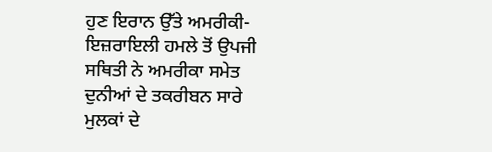ਹੁਣ ਇਰਾਨ ਉੱਤੇ ਅਮਰੀਕੀ-ਇਜ਼ਰਾਇਲੀ ਹਮਲੇ ਤੋਂ ਉਪਜੀ ਸਥਿਤੀ ਨੇ ਅਮਰੀਕਾ ਸਮੇਤ ਦੁਨੀਆਂ ਦੇ ਤਕਰੀਬਨ ਸਾਰੇ ਮੁਲਕਾਂ ਦੇ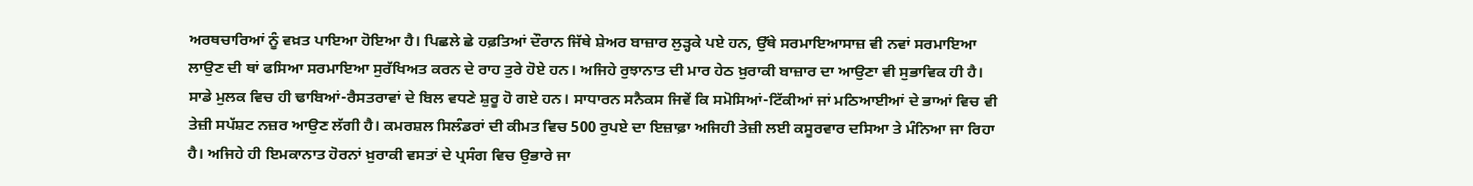ਅਰਥਚਾਰਿਆਂ ਨੂੰ ਵਖ਼ਤ ਪਾਇਆ ਹੋਇਆ ਹੈ। ਪਿਛਲੇ ਛੇ ਹਫ਼ਤਿਆਂ ਦੌਰਾਨ ਜਿੱਥੇ ਸ਼ੇਅਰ ਬਾਜ਼ਾਰ ਲੁੜ੍ਹਕੇ ਪਏ ਹਨ, ਉੱਥੇ ਸਰਮਾਇਆਸਾਜ਼ ਵੀ ਨਵਾਂ ਸਰਮਾਇਆ ਲਾਉਣ ਦੀ ਥਾਂ ਫਸਿਆ ਸਰਮਾਇਆ ਸੁਰੱਖਿਅਤ ਕਰਨ ਦੇ ਰਾਹ ਤੁਰੇ ਹੋਏ ਹਨ। ਅਜਿਹੇ ਰੁਝਾਨਾਤ ਦੀ ਮਾਰ ਹੇਠ ਖ਼ੁਰਾਕੀ ਬਾਜ਼ਾਰ ਦਾ ਆਉਣਾ ਵੀ ਸੁਭਾਵਿਕ ਹੀ ਹੈ। ਸਾਡੇ ਮੁਲਕ ਵਿਚ ਹੀ ਢਾਬਿਆਂ-ਰੈਸਤਰਾਵਾਂ ਦੇ ਬਿਲ ਵਧਣੇ ਸ਼ੁਰੂ ਹੋ ਗਏ ਹਨ। ਸਾਧਾਰਨ ਸਨੈਕਸ ਜਿਵੇਂ ਕਿ ਸਮੋਸਿਆਂ-ਟਿੱਕੀਆਂ ਜਾਂ ਮਠਿਆਈਆਂ ਦੇ ਭਾਆਂ ਵਿਚ ਵੀ ਤੇਜ਼ੀ ਸਪੱਸ਼ਟ ਨਜ਼ਰ ਆਉਣ ਲੱਗੀ ਹੈ। ਕਮਰਸ਼ਲ ਸਿਲੰਡਰਾਂ ਦੀ ਕੀਮਤ ਵਿਚ 500 ਰੁਪਏ ਦਾ ਇਜ਼ਾਫ਼ਾ ਅਜਿਹੀ ਤੇਜ਼ੀ ਲਈ ਕਸੂਰਵਾਰ ਦਸਿਆ ਤੇ ਮੰਨਿਆ ਜਾ ਰਿਹਾ ਹੈ। ਅਜਿਹੇ ਹੀ ਇਮਕਾਨਾਤ ਹੋਰਨਾਂ ਖ਼ੁਰਾਕੀ ਵਸਤਾਂ ਦੇ ਪ੍ਰਸੰਗ ਵਿਚ ਉਭਾਰੇ ਜਾ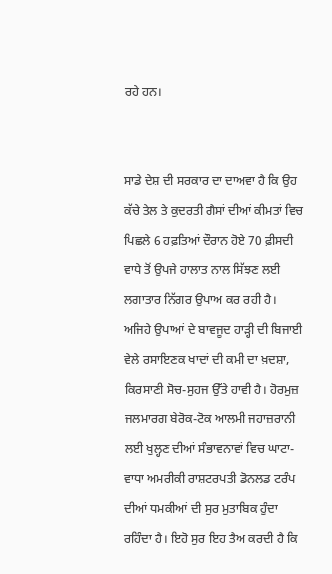ਰਹੇ ਹਨ।


ਸਾਡੇ ਦੇਸ਼ ਦੀ ਸਰਕਾਰ ਦਾ ਦਾਅਵਾ ਹੈ ਕਿ ਉਹ ਕੱਚੇ ਤੇਲ ਤੇ ਕੁਦਰਤੀ ਗੈਸਾਂ ਦੀਆਂ ਕੀਮਤਾਂ ਵਿਚ ਪਿਛਲੇ 6 ਹਫ਼ਤਿਆਂ ਦੌਰਾਨ ਹੋਏ 70 ਫ਼ੀਸਦੀ ਵਾਧੇ ਤੋਂ ਉਪਜੇ ਹਾਲਾਤ ਨਾਲ ਸਿੱਝਣ ਲਈ ਲਗਾਤਾਰ ਨਿੱਗਰ ਉਪਾਅ ਕਰ ਰਹੀ ਹੈ। ਅਜਿਹੇ ਉਪਾਆਂ ਦੇ ਬਾਵਜੂਦ ਹਾੜ੍ਹੀ ਦੀ ਬਿਜਾਈ ਵੇਲੇ ਰਸਾਇਣਕ ਖਾਦਾਂ ਦੀ ਕਮੀ ਦਾ ਖ਼ਦਸ਼ਾ, ਕਿਰਸਾਣੀ ਸੋਚ-ਸੁਹਜ ਉੱਤੇ ਹਾਵੀ ਹੈ। ਹੋਰਮੁਜ਼ ਜਲਮਾਰਗ ਬੇਰੋਕ-ਟੋਕ ਆਲਮੀ ਜਹਾਜ਼ਰਾਨੀ ਲਈ ਖੁਲ੍ਹਣ ਦੀਆਂ ਸੰਭਾਵਨਾਵਾਂ ਵਿਚ ਘਾਟਾ-ਵਾਧਾ ਅਮਰੀਕੀ ਰਾਸ਼ਟਰਪਤੀ ਡੋਨਲਡ ਟਰੰਪ ਦੀਆਂ ਧਮਕੀਆਂ ਦੀ ਸੁਰ ਮੁਤਾਬਿਕ ਹੁੰਦਾ ਰਹਿੰਦਾ ਹੈ। ਇਹੋ ਸੁਰ ਇਹ ਤੈਅ ਕਰਦੀ ਹੈ ਕਿ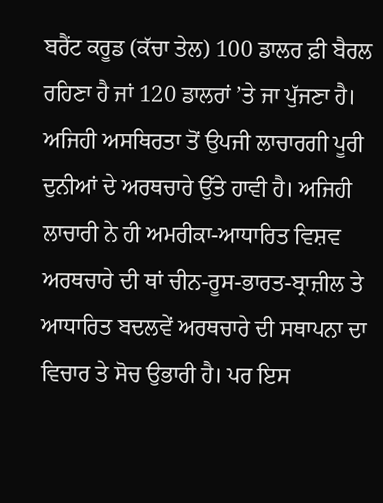ਬਰੈਂਟ ਕਰੂਡ (ਕੱਚਾ ਤੇਲ) 100 ਡਾਲਰ ਫ਼ੀ ਬੈਰਲ ਰਹਿਣਾ ਹੈ ਜਾਂ 120 ਡਾਲਰਾਂ ’ਤੇ ਜਾ ਪੁੱਜਣਾ ਹੈ। ਅਜਿਹੀ ਅਸਥਿਰਤਾ ਤੋਂ ਉਪਜੀ ਲਾਚਾਰਗੀ ਪੂਰੀ ਦੁਨੀਆਂ ਦੇ ਅਰਥਚਾਰੇ ਉੱਤੇ ਹਾਵੀ ਹੈ। ਅਜਿਹੀ ਲਾਚਾਰੀ ਨੇ ਹੀ ਅਮਰੀਕਾ-ਆਧਾਰਿਤ ਵਿਸ਼ਵ ਅਰਥਚਾਰੇ ਦੀ ਥਾਂ ਚੀਨ-ਰੂਸ-ਭਾਰਤ-ਬ੍ਰਾਜ਼ੀਲ ਤੇ ਆਧਾਰਿਤ ਬਦਲਵੇਂ ਅਰਥਚਾਰੇ ਦੀ ਸਥਾਪਨਾ ਦਾ ਵਿਚਾਰ ਤੇ ਸੋਚ ਉਭਾਰੀ ਹੈ। ਪਰ ਇਸ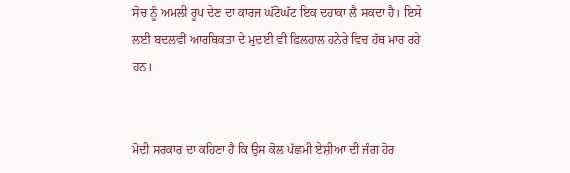ਸੋਚ ਨੂੰ ਅਮਲੀ ਰੂਪ ਦੇਣ ਦਾ ਕਾਰਜ ਘੱਟੋਘੱਟ ਇਕ ਦਹਾਕਾ ਲੈ ਸਕਦਾ ਹੈ। ਇਸੇ ਲਈ ਬਦਲਵੀਂ ਆਰਥਿਕਤਾ ਦੇ ਮੁਦਈ ਵੀ ਫ਼ਿਲਹਾਲ ਹਨੇਰੇ ਵਿਚ ਹੱਥ ਮਾਰ ਰਹੇ ਹਨ।


ਮੋਦੀ ਸਰਕਾਰ ਦਾ ਕਹਿਣਾ ਹੈ ਕਿ ਉਸ ਕੋਲ ਪੱਛਮੀ ਏਸ਼ੀਆ ਦੀ ਜੰਗ ਹੋਰ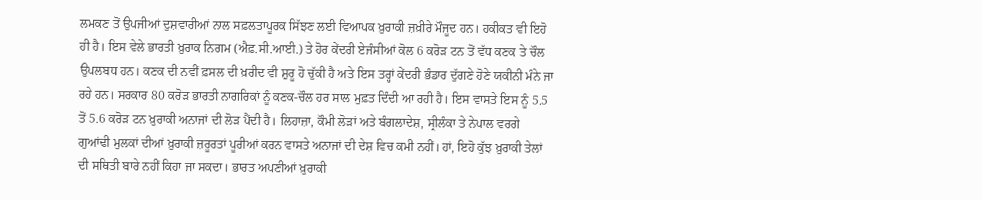ਲਮਕਣ ਤੋਂ ਉਪਜੀਆਂ ਦੁਸ਼ਵਾਰੀਆਂ ਨਾਲ ਸਫ਼ਲਤਾਪੂਰਕ ਸਿੱਝਣ ਲਈ ਵਿਆਪਕ ਖ਼ੁਰਾਕੀ ਜ਼ਖ਼ੀਰੇ ਮੌਜੂਦ ਹਨ। ਹਕੀਕਤ ਵੀ ਇਹੋ ਹੀ ਹੈ। ਇਸ ਵੇਲੇ ਭਾਰਤੀ ਖ਼ੁਰਾਕ ਨਿਗਮ (ਐਫ਼.ਸੀ.ਆਈ.) ਤੇ ਹੋਰ ਕੇਂਦਰੀ ਏਜੰਸੀਆਂ ਕੋਲ 6 ਕਰੋੜ ਟਨ ਤੋਂ ਵੱਧ ਕਣਕ ਤੇ ਚੌਲ ਉਪਲਬਧ ਹਨ। ਕਣਕ ਦੀ ਨਵੀਂ ਫ਼ਸਲ ਦੀ ਖ਼ਰੀਦ ਵੀ ਸ਼ੁਰੂ ਹੋ ਚੁੱਕੀ ਹੈ ਅਤੇ ਇਸ ਤਰ੍ਹਾਂ ਕੇਂਦਰੀ ਭੰਡਾਰ ਦੁੱਗਣੇ ਹੋਣੇ ਯਕੀਨੀ ਮੰਨੇ ਜਾ ਰਹੇ ਹਨ। ਸਰਕਾਰ 80 ਕਰੋੜ ਭਾਰਤੀ ਨਾਗਰਿਕਾਂ ਨੂੰ ਕਣਕ-ਚੌਲ ਹਰ ਸਾਲ ਮੁਫ਼ਤ ਦਿੰਦੀ ਆ ਰਹੀ ਹੈ। ਇਸ ਵਾਸਤੇ ਇਸ ਨੂੰ 5.5 ਤੋਂ 5.6 ਕਰੋੜ ਟਨ ਖ਼ੁਰਾਕੀ ਅਨਾਜਾਂ ਦੀ ਲੋੜ ਪੈਂਦੀ ਹੈ। ਲਿਹਾਜ਼ਾ, ਕੌਮੀ ਲੋੜਾਂ ਅਤੇ ਬੰਗਲਾਦੇਸ਼, ਸ੍ਰੀਲੰਕਾ ਤੇ ਨੇਪਾਲ ਵਰਗੇ ਗੁਆਂਢੀ ਮੁਲਕਾਂ ਦੀਆਂ ਖ਼ੁਰਾਕੀ ਜ਼ਰੂਰਤਾਂ ਪੂਰੀਆਂ ਕਰਨ ਵਾਸਤੇ ਅਨਾਜਾਂ ਦੀ ਦੇਸ਼ ਵਿਚ ਕਮੀ ਨਹੀਂ। ਹਾਂ, ਇਹੋ ਕੁੱਝ ਖ਼ੁਰਾਕੀ ਤੇਲਾਂ ਦੀ ਸਥਿਤੀ ਬਾਰੇ ਨਹੀਂ ਕਿਹਾ ਜਾ ਸਕਦਾ। ਭਾਰਤ ਅਪਣੀਆਂ ਖ਼ੁਰਾਕੀ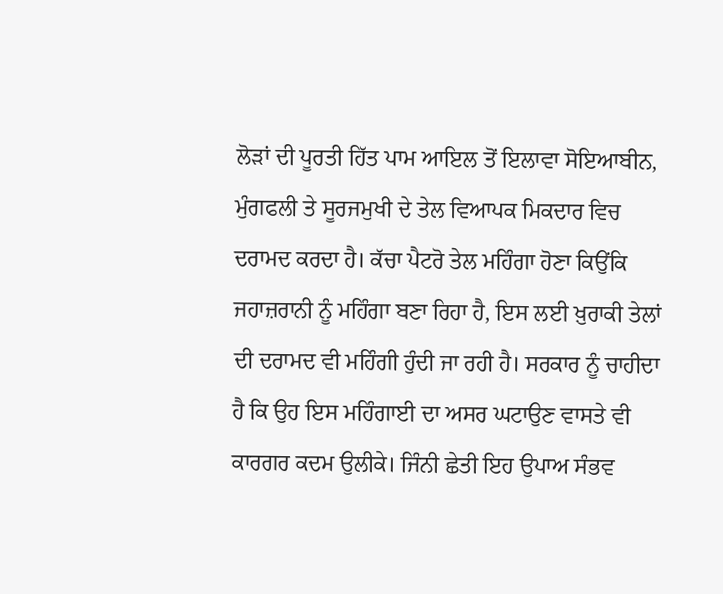ਲੋੜਾਂ ਦੀ ਪੂਰਤੀ ਹਿੱਤ ਪਾਮ ਆਇਲ ਤੋਂ ਇਲਾਵਾ ਸੋਇਆਬੀਨ, ਮੁੰਗਫਲੀ ਤੇ ਸੂਰਜਮੁਖੀ ਦੇ ਤੇਲ ਵਿਆਪਕ ਮਿਕਦਾਰ ਵਿਚ ਦਰਾਮਦ ਕਰਦਾ ਹੈ। ਕੱਚਾ ਪੈਟਰੋ ਤੇਲ ਮਹਿੰਗਾ ਹੋਣਾ ਕਿਉਂਕਿ ਜਹਾਜ਼ਰਾਨੀ ਨੂੰ ਮਹਿੰਗਾ ਬਣਾ ਰਿਹਾ ਹੈ, ਇਸ ਲਈ ਖ਼ੁਰਾਕੀ ਤੇਲਾਂ ਦੀ ਦਰਾਮਦ ਵੀ ਮਹਿੰਗੀ ਹੁੰਦੀ ਜਾ ਰਹੀ ਹੈ। ਸਰਕਾਰ ਨੂੰ ਚਾਹੀਦਾ ਹੈ ਕਿ ਉਹ ਇਸ ਮਹਿੰਗਾਈ ਦਾ ਅਸਰ ਘਟਾਉਣ ਵਾਸਤੇ ਵੀ ਕਾਰਗਰ ਕਦਮ ਉਲੀਕੇ। ਜਿੰਨੀ ਛੇਤੀ ਇਹ ਉਪਾਅ ਸੰਭਵ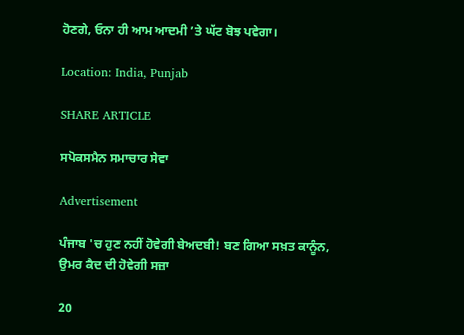ਹੋਣਗੇ, ਓਨਾ ਹੀ ਆਮ ਆਦਮੀ ’ਤੇ ਘੱਟ ਬੋਝ ਪਵੇਗਾ।

Location: India, Punjab

SHARE ARTICLE

ਸਪੋਕਸਮੈਨ ਸਮਾਚਾਰ ਸੇਵਾ

Advertisement

ਪੰਜਾਬ 'ਚ ਹੁਣ ਨਹੀਂ ਹੋਵੇਗੀ ਬੇਅਦਬੀ! ਬਣ ਗਿਆ ਸਖ਼ਤ ਕਾਨੂੰਨ, ਉਮਰ ਕੈਦ ਦੀ ਹੋਵੇਗੀ ਸਜ਼ਾ

20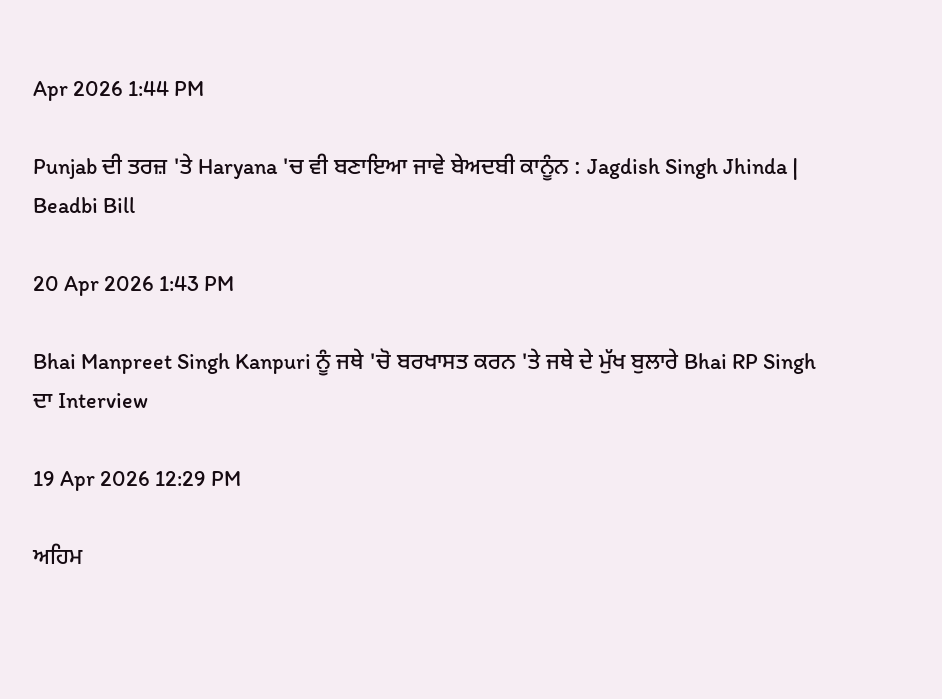Apr 2026 1:44 PM

Punjab ਦੀ ਤਰਜ਼ 'ਤੇ Haryana 'ਚ ਵੀ ਬਣਾਇਆ ਜਾਵੇ ਬੇਅਦਬੀ ਕਾਨੂੰਨ : Jagdish Singh Jhinda | Beadbi Bill

20 Apr 2026 1:43 PM

Bhai Manpreet Singh Kanpuri ਨੂੰ ਜਥੇ 'ਚੋ ਬਰਖਾਸਤ ਕਰਨ 'ਤੇ ਜਥੇ ਦੇ ਮੁੱਖ ਬੁਲਾਰੇ Bhai RP Singh ਦਾ Interview

19 Apr 2026 12:29 PM

ਅਹਿਮ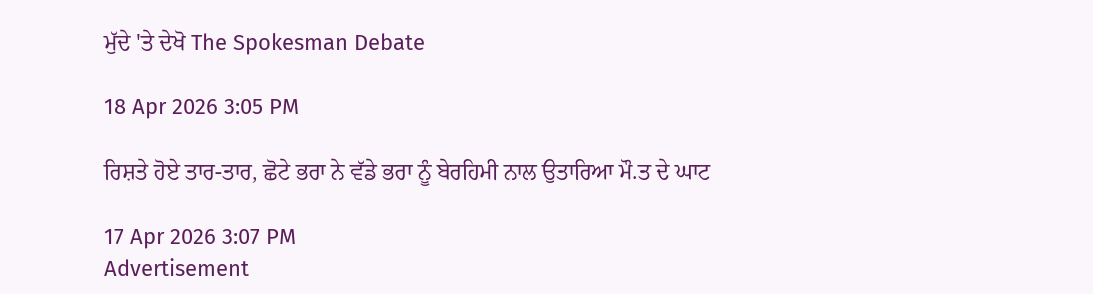ਮੁੱਦੇ 'ਤੇ ਦੇਖੋ The Spokesman Debate

18 Apr 2026 3:05 PM

ਰਿਸ਼ਤੇ ਹੋਏ ਤਾਰ-ਤਾਰ, ਛੋਟੇ ਭਰਾ ਨੇ ਵੱਡੇ ਭਰਾ ਨੂੰ ਬੇਰਹਿਮੀ ਨਾਲ ਉਤਾਰਿਆ ਮੌ.ਤ ਦੇ ਘਾਟ

17 Apr 2026 3:07 PM
Advertisement